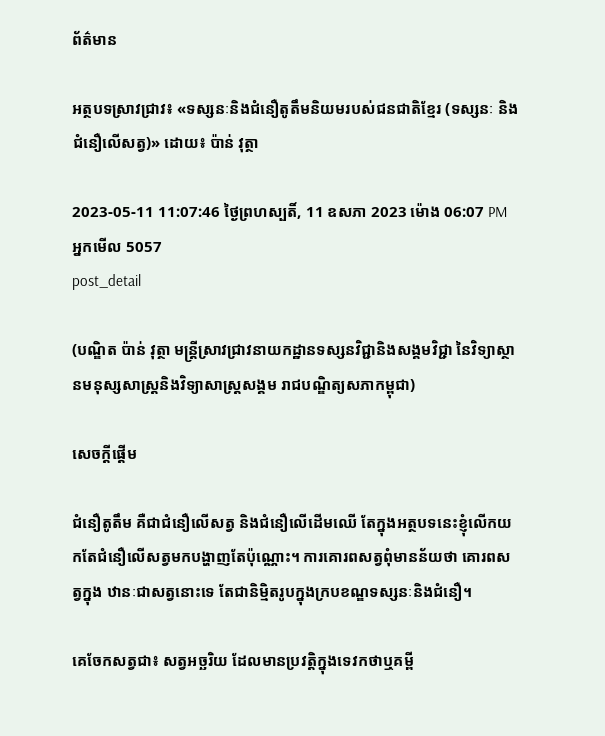ព័ត៌មាន

អត្ថបទស្រាវជ្រាវ៖ «ទស្សនៈនិងជំនឿតូតឹមនិយមរបស់ជនជាតិខ្មែរ (ទស្សនៈ និងជំនឿលើសត្វ)» ដោយ៖ ប៉ាន់ វុត្ថា

2023-05-11 11:07:46 ថ្ងៃព្រហស្បតិ៍, 11 ឧសភា 2023 ម៉ោង 06:07 PM
អ្នកមើល 5057
post_detail

(បណ្ឌិត ប៉ាន់ វុត្ថា មន្រ្តីស្រាវជ្រាវនាយកដ្ឋានទស្សនវិជ្ជានិងសង្គមវិជ្ជា នៃវិទ្យាស្ថានមនុស្សសាស្រ្តនិងវិទ្យាសាស្រ្តសង្គម រាជបណ្ឌិត្យសភាកម្ពុជា)

សេចក្តីផ្តើម

ជំនឿតូតឹម គឺជាជំនឿលើសត្វ និងជំនឿលើដើមឈើ តែក្នុងអត្ថបទនេះខ្ញុំលើកយកតែជំនឿលើសត្វមកបង្ហាញតែប៉ុណ្ណោះ។ ការគោរពសត្វពុំមានន័យថា គោរពសត្វក្នុង ឋានៈជាសត្វនោះទេ តែជានិម្មិតរូបក្នុងក្របខណ្ឌទស្សនៈនិងជំនឿ។

គេចែកសត្វជា៖ សត្វអច្ឆរិយ ដែលមានប្រវត្តិក្នុងទេវកថាឬគម្ពី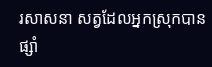រសាសនា សត្វដែលអ្នកស្រុកបានផ្សាំ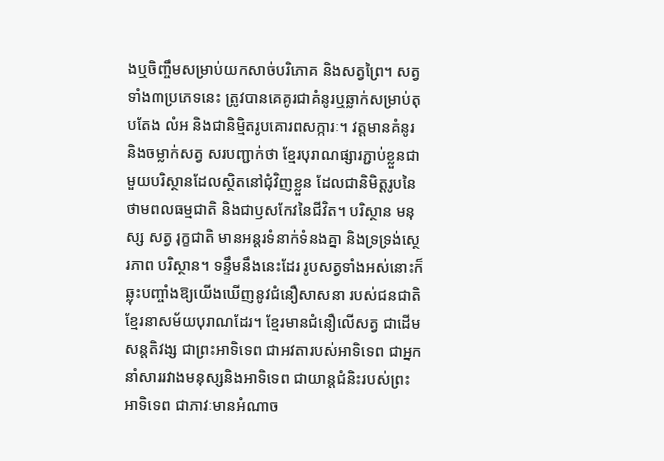ងឬចិញ្ចឹមសម្រាប់យកសាច់បរិភោគ និងសត្វព្រៃ។ សត្វទាំង៣ប្រភេទនេះ ត្រូវបានគេគូរជាគំនូរឬឆ្លាក់សម្រាប់តុបតែង លំអ និងជានិម្មិតរូបគោរពសក្ការៈ។ វត្តមានគំនូរ និងចម្លាក់សត្វ សរបញ្ជាក់ថា ខ្មែរបុរាណផ្សារភ្ជាប់ខ្លួនជាមួយបរិស្ថានដែលស្ថិតនៅជុំវិញខ្លួន ដែលជានិមិត្តរូបនៃថាមពលធម្មជាតិ និងជាឫសកែវនៃជីវិត។ បរិស្ថាន មនុស្ស សត្វ រុក្ខជាតិ មានអន្តរទំនាក់ទំនងគ្នា និងទ្រទ្រង់ស្ថេរភាព បរិស្ថាន។ ទន្ទឹមនឹងនេះដែរ រូបសត្វទាំងអស់នោះក៏ឆ្លុះបញ្ចាំងឱ្យយើងឃើញនូវជំនឿសាសនា របស់ជនជាតិខ្មែរនាសម័យបុរាណដែរ។ ខ្មែរមានជំនឿលើសត្វ ជាដើមសន្តតិវង្ស ជាព្រះអាទិទេព ជាអវតារបស់អាទិទេព ជាអ្នកនាំសាររវាងមនុស្សនិងអាទិទេព ជាយាន្តជំនិះរបស់ព្រះអាទិទេព ជាភាវៈមានអំណាច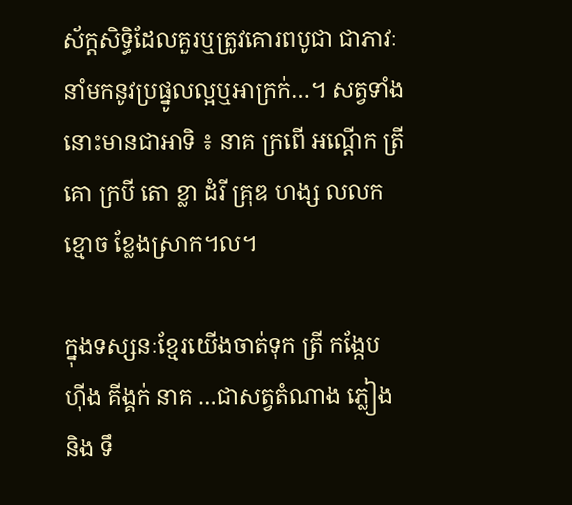ស័ក្តសិទ្ធិដែលគួរឬត្រូវគោរពបូជា ជាភាវៈនាំមកនូវប្រផ្នូលល្អឬអាក្រក់…។ សត្វទាំងនោះមានជាអាទិ ៖ នាគ ក្រពើ អណ្តើក ត្រី គោ ក្របី តោ ខ្លា ដំរី គ្រុឌ ហង្ស លលកខ្មោច ខ្លែងស្រាក។ល។

ក្នុងទស្សនៈខ្មែរយើងចាត់ទុក ត្រី កង្កែប ហ៊ីង គីង្គក់ នាគ …ជាសត្វតំណាង ភ្លៀង និង ទឹ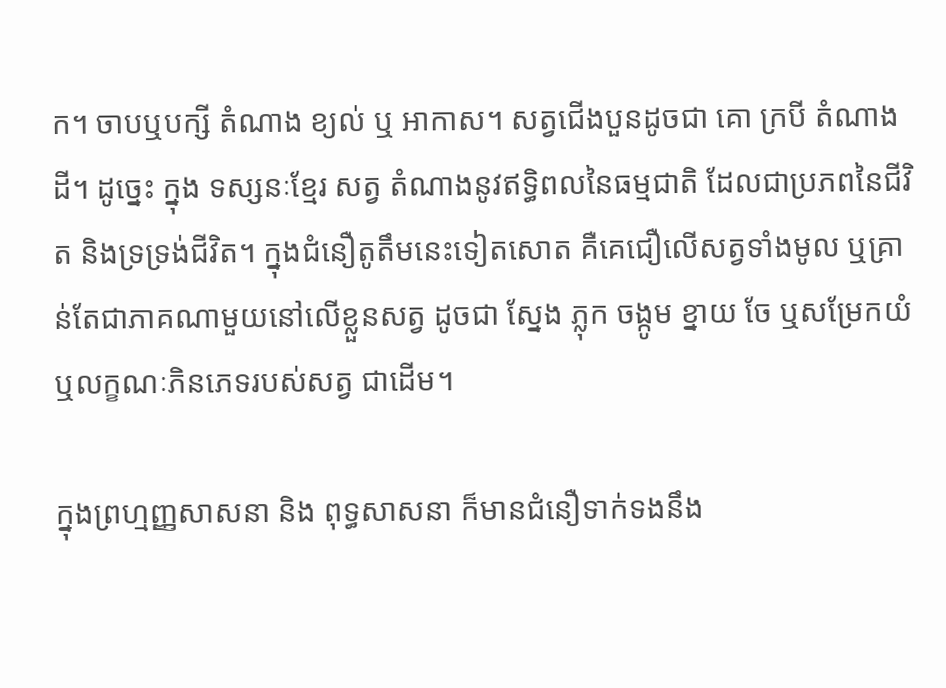ក។ ចាបឬបក្សី តំណាង ខ្យល់ ឬ អាកាស។ សត្វជើងបួនដូចជា គោ ក្របី តំណាង ដី។ ដូច្នេះ ក្នុង ទស្សនៈខ្មែរ សត្វ តំណាងនូវឥទ្ធិពលនៃធម្មជាតិ ដែលជាប្រភពនៃជីវិត និងទ្រទ្រង់ជីវិត។ ក្នុងជំនឿតូតឹមនេះទៀតសោត គឺគេជឿលើសត្វទាំងមូល ឬគ្រាន់តែជាភាគណាមួយនៅលើខ្លួនសត្វ ដូចជា ស្នែង ភ្លុក ចង្កូម ខ្នាយ ចែ ឬសម្រែកយំ ឬលក្ខណៈភិនភេទរបស់សត្វ ជាដើម។

ក្នុងព្រហ្មញ្ញសាសនា និង ពុទ្ធសាសនា ក៏មានជំនឿទាក់ទងនឹង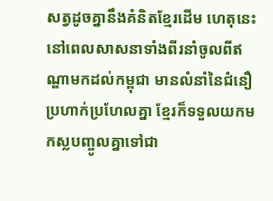សត្វដូចគ្នានឹងគំនិតខ្មែរដើម ហេតុនេះ នៅពេលសាសនាទាំងពីរនាំចូលពីឥណ្ឌាមកដល់កម្ពុជា មានលំនាំនៃជំនឿប្រហាក់ប្រហែលគ្នា ខ្មែរក៏ទទួលយកមកស្លបញ្ចូលគ្នាទៅជា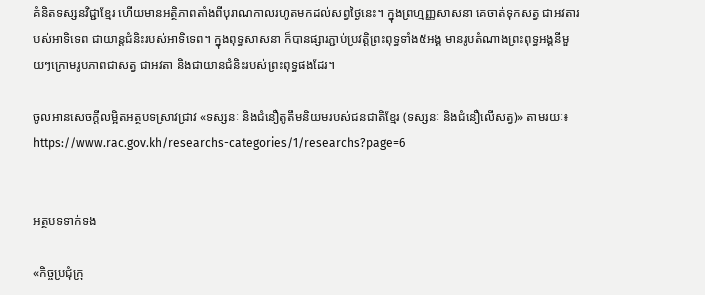គំនិតទស្សនវិជ្ជាខ្មែរ ហើយមានអត្ថិភាពតាំងពីបុរាណកាលរហូតមកដល់សព្វថ្ងៃនេះ។ ក្នុងព្រហ្មញ្ញសាសនា គេចាត់ទុកសត្វ ជាអវតារបស់អាទិទេព ជាយាន្តជំនិះរបស់អាទិទេព។ ក្នុងពុទ្ធសាសនា ក៏បានផ្សារភ្ជាប់ប្រវត្តិព្រះពុទ្ធទាំង៥អង្គ មានរូបតំណាងព្រះពុទ្ធអង្គនីមួយៗក្រោមរូបភាពជាសត្វ ជាអវតា និងជាយានជំនិះរបស់ព្រះពុទ្ធផងដែរ។

ចូលអានសេចក្ដីលម្អិតអត្ថបទស្រាវជ្រាវ «ទស្សនៈ និងជំនឿតូតឹមនិយមរបស់ជនជាតិខ្មែរ (ទស្សនៈ និងជំនឿលើសត្វ)» តាមរយៈ៖ https://www.rac.gov.kh/researchs-categories/1/researchs?page=6


អត្ថបទទាក់ទង

«កិច្ចប្រជុំក្រុ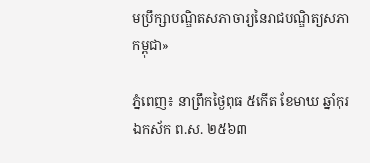មប្រឹក្សាបណ្ឌិតសភាចារ្យនៃរាជបណ្ឌិត្យសភាកម្ពុជា»

ភ្នំពេញ៖ នាព្រឹកថ្ងៃពុធ ៥កើត ខែមាឃ ឆ្នាំកុរ ឯកស័ក ព.ស. ២៥៦៣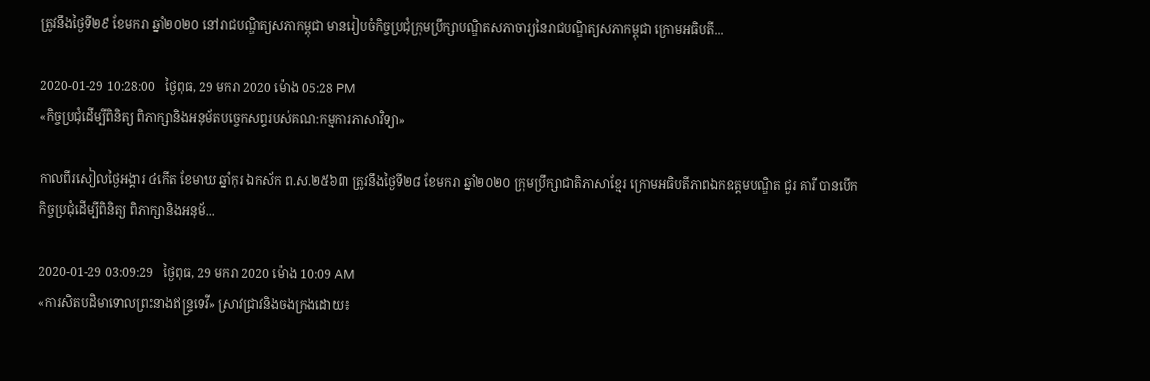ត្រូវនឹងថ្ងៃទី២៩ ខែមករា ឆ្នាំ២០២០ នៅរាជបណ្ឌិត្យសភាកម្ពុជា មានរៀបចំកិច្ចប្រជុំក្រុមប្រឹក្សាបណ្ឌិតសភាចារ្យនៃរាជបណ្ឌិត្យសភាកម្ពុជា ក្រោមអធិបតី...

2020-01-29 10:28:00   ថ្ងៃពុធ, 29 មករា 2020 ម៉ោង 05:28 PM
«កិច្ចប្រជុំដើម្បីពិនិត្យ ពិភាក្សានិងអនុម័តបច្ចេកសព្ទរបស់គណ:កម្មការភាសាវិទ្យា»

កាលពីរសៀលថ្ងៃអង្គារ ៤កើត ខែមាឃ ឆ្នាំកុរ ឯកស័ក ព.ស.២៥៦៣ ត្រូវនឹងថ្ងៃទី២៨ ខែមករា ឆ្នាំ២០២០ ក្រុមប្រឹក្សាជាតិភាសាខ្មែរ ក្រោមអធិបតីភាពឯកឧត្តមបណ្ឌិត ជួរ គារី បានបើកកិច្ចប្រជុំដើម្បីពិនិត្យ ពិភាក្សានិងអនុម័...

2020-01-29 03:09:29   ថ្ងៃពុធ, 29 មករា 2020 ម៉ោង 10:09 AM
«ការសិតបដិមាទោលព្រះនាងឥន្រ្ទទេវី» ស្រាវជ្រាវនិងចងក្រងដោយ៖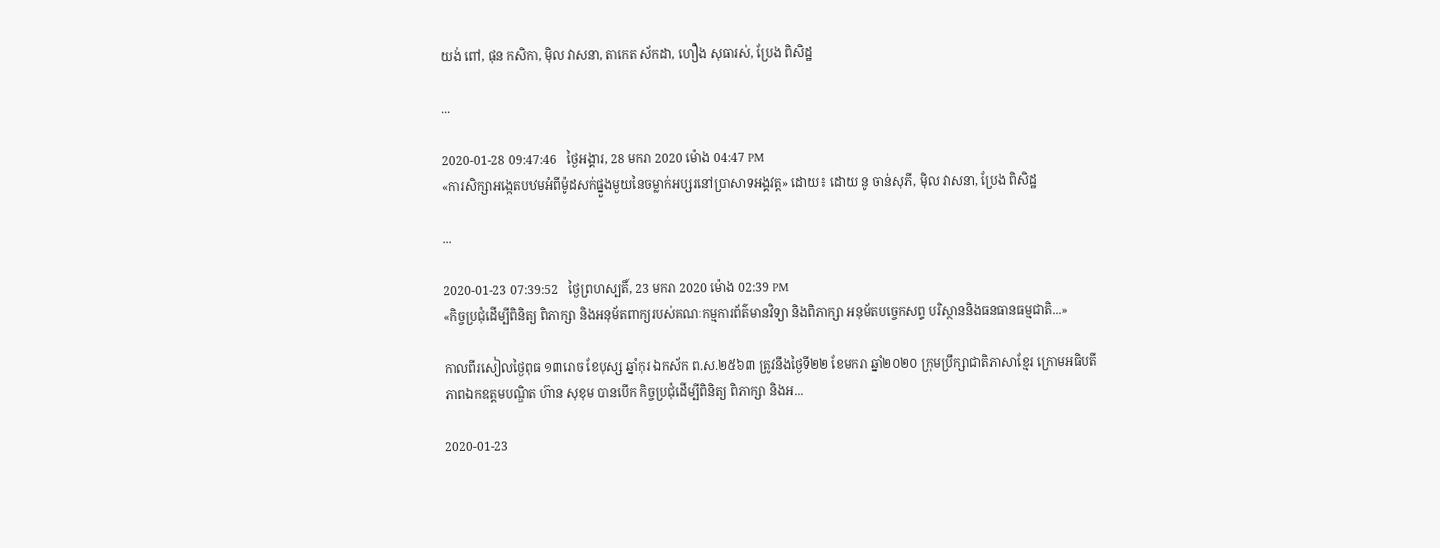យង់ ពៅ, ផុន កសិកា, ម៉ិល វាសនា, តាកេត ស័កដា, ហឿង សុធារស់, ប្រែង ពិសិដ្ឋ

...

2020-01-28 09:47:46   ថ្ងៃអង្គារ, 28 មករា 2020 ម៉ោង 04:47 PM
«ការសិក្សាអង្កេតបឋមអំពីម៉ូដសក់ផ្នួងមួយនៃចម្លាក់អប្សរនៅប្រាសាទអង្គវត្ត» ដោយ៖ ដោយ នូ ចាន់សុភី, ម៉ិល វាសនា, ប្រែង ពិសិដ្ឋ

...

2020-01-23 07:39:52   ថ្ងៃព្រហស្បតិ៍, 23 មករា 2020 ម៉ោង 02:39 PM
«កិច្ចប្រជុំដើម្បីពិនិត្យ ពិភាក្សា និងអនុម័តពាក្យរបស់គណៈកម្មការព័ត៌មានវិទ្យា និងពិភាក្សា អនុម័តបច្ចេកសព្ទ បរិស្ថាននិងធនធានធម្មជាតិ...»

កាលពីរសៀលថ្ងៃពុធ ១៣រោច ខែបុស្ស ឆ្នាំកុរ ឯកស័ក ព.ស.២៥៦៣ ត្រូវនឹងថ្ងៃទី២២ ខែមករា ឆ្នាំ២០២០ ក្រុមប្រឹក្សាជាតិភាសាខ្មែរ ក្រោមអធិបតីភាពឯកឧត្តមបណ្ឌិត ហ៊ាន សុខុម បានបើក កិច្ចប្រជុំដើម្បីពិនិត្យ ពិភាក្សា និងអ...

2020-01-23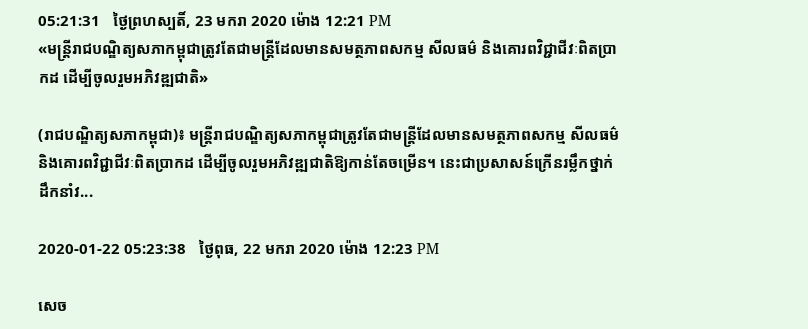05:21:31   ថ្ងៃព្រហស្បតិ៍, 23 មករា 2020 ម៉ោង 12:21 PM
«មន្ត្រីរាជបណ្ឌិត្យសភាកម្ពុជាត្រូវតែជាមន្ត្រីដែលមានសមត្ថភាពសកម្ម សីលធម៌ និងគោរពវិជ្ជាជីវៈពិតប្រាកដ ដើម្បីចូលរួមអភិវឌ្ឍជាតិ»

(រាជបណ្ឌិត្យសភាកម្ពុជា)៖ មន្ត្រីរាជបណ្ឌិត្យសភាកម្ពុជាត្រូវតែជាមន្ត្រីដែលមានសមត្ថភាពសកម្ម សីលធម៌ និងគោរពវិជ្ជាជីវៈពិតប្រាកដ ដើម្បីចូលរួមអភិវឌ្ឍជាតិឱ្យកាន់តែចម្រើន។ នេះជាប្រសាសន៍ក្រើនរម្លឹកថ្នាក់ដឹកនាំវ...

2020-01-22 05:23:38   ថ្ងៃពុធ, 22 មករា 2020 ម៉ោង 12:23 PM

សេច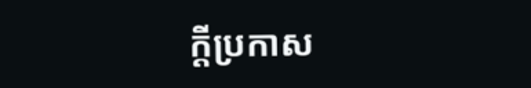ក្តីប្រកាស